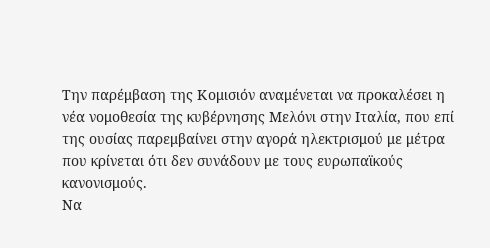Την παρέμβαση της Κομισιόν αναμένεται να προκαλέσει η νέα νομοθεσία της κυβέρνησης Μελόνι στην Ιταλία, που επί της ουσίας παρεμβαίνει στην αγορά ηλεκτρισμού με μέτρα που κρίνεται ότι δεν συνάδουν με τους ευρωπαϊκούς κανονισμούς.
Να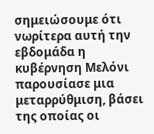σημειώσουμε ότι νωρίτερα αυτή την εβδομάδα η κυβέρνηση Μελόνι παρουσίασε μια μεταρρύθμιση, βάσει της οποίας οι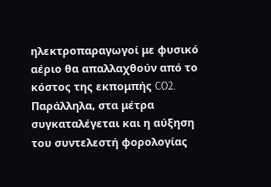ηλεκτροπαραγωγοί με φυσικό αέριο θα απαλλαχθούν από το κόστος της εκπομπής CO2. Παράλληλα, στα μέτρα συγκαταλέγεται και η αύξηση του συντελεστή φορολογίας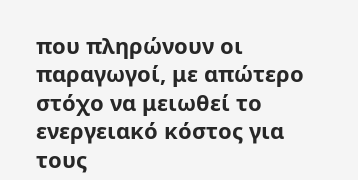που πληρώνουν οι παραγωγοί, με απώτερο στόχο να μειωθεί το ενεργειακό κόστος για τους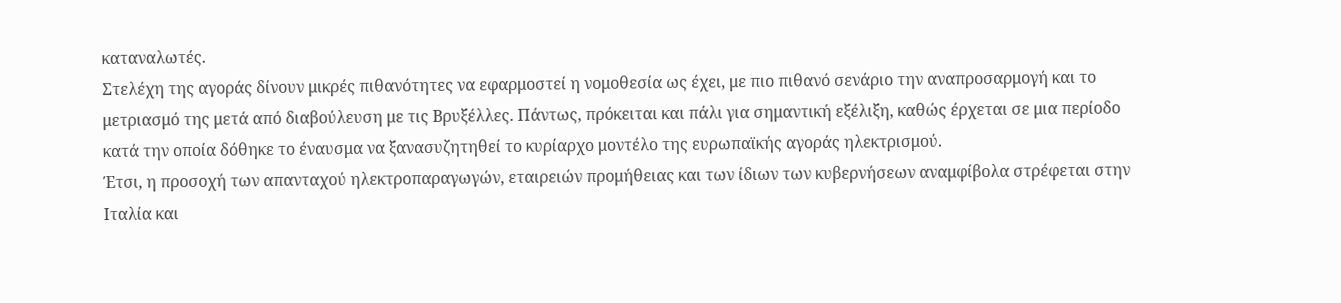καταναλωτές.
Στελέχη της αγοράς δίνουν μικρές πιθανότητες να εφαρμοστεί η νομοθεσία ως έχει, με πιο πιθανό σενάριο την αναπροσαρμογή και το μετριασμό της μετά από διαβούλευση με τις Βρυξέλλες. Πάντως, πρόκειται και πάλι για σημαντική εξέλιξη, καθώς έρχεται σε μια περίοδο κατά την οποία δόθηκε το έναυσμα να ξανασυζητηθεί το κυρίαρχο μοντέλο της ευρωπαϊκής αγοράς ηλεκτρισμού.
Έτσι, η προσοχή των απανταχού ηλεκτροπαραγωγών, εταιρειών προμήθειας και των ίδιων των κυβερνήσεων αναμφίβολα στρέφεται στην Ιταλία και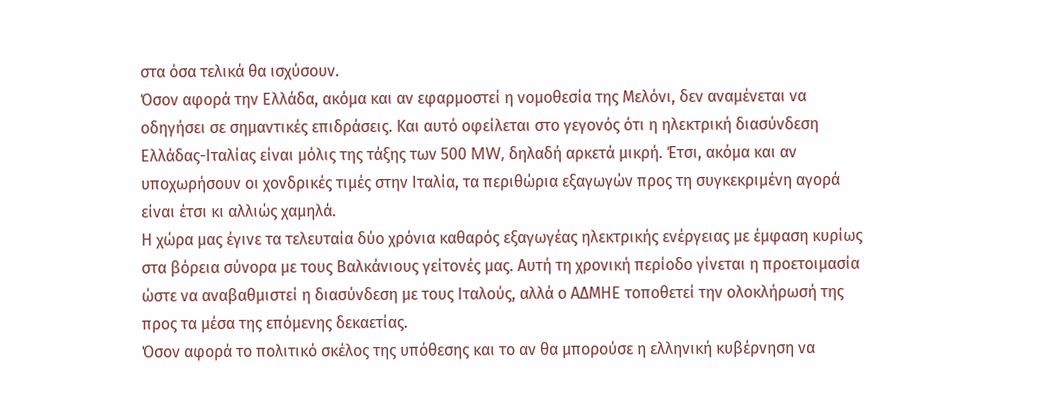στα όσα τελικά θα ισχύσουν.
Όσον αφορά την Ελλάδα, ακόμα και αν εφαρμοστεί η νομοθεσία της Μελόνι, δεν αναμένεται να οδηγήσει σε σημαντικές επιδράσεις. Και αυτό οφείλεται στο γεγονός ότι η ηλεκτρική διασύνδεση Ελλάδας-Ιταλίας είναι μόλις της τάξης των 500 MW, δηλαδή αρκετά μικρή. Έτσι, ακόμα και αν υποχωρήσουν οι χονδρικές τιμές στην Ιταλία, τα περιθώρια εξαγωγών προς τη συγκεκριμένη αγορά είναι έτσι κι αλλιώς χαμηλά.
Η χώρα μας έγινε τα τελευταία δύο χρόνια καθαρός εξαγωγέας ηλεκτρικής ενέργειας με έμφαση κυρίως στα βόρεια σύνορα με τους Βαλκάνιους γείτονές μας. Αυτή τη χρονική περίοδο γίνεται η προετοιμασία ώστε να αναβαθμιστεί η διασύνδεση με τους Ιταλούς, αλλά ο ΑΔΜΗΕ τοποθετεί την ολοκλήρωσή της προς τα μέσα της επόμενης δεκαετίας.
Όσον αφορά το πολιτικό σκέλος της υπόθεσης και το αν θα μπορούσε η ελληνική κυβέρνηση να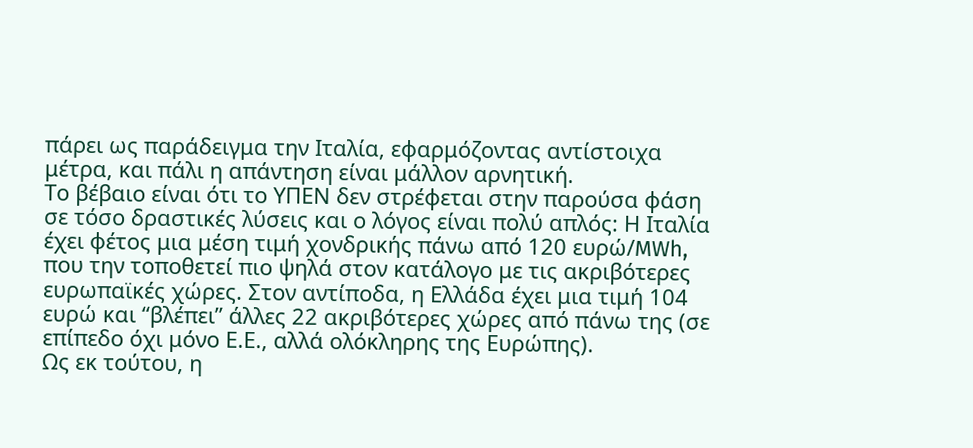πάρει ως παράδειγμα την Ιταλία, εφαρμόζοντας αντίστοιχα μέτρα, και πάλι η απάντηση είναι μάλλον αρνητική.
Το βέβαιο είναι ότι το ΥΠΕΝ δεν στρέφεται στην παρούσα φάση σε τόσο δραστικές λύσεις και ο λόγος είναι πολύ απλός: Η Ιταλία έχει φέτος μια μέση τιμή χονδρικής πάνω από 120 ευρώ/MWh, που την τοποθετεί πιο ψηλά στον κατάλογο με τις ακριβότερες ευρωπαϊκές χώρες. Στον αντίποδα, η Ελλάδα έχει μια τιμή 104 ευρώ και “βλέπει” άλλες 22 ακριβότερες χώρες από πάνω της (σε επίπεδο όχι μόνο Ε.Ε., αλλά ολόκληρης της Ευρώπης).
Ως εκ τούτου, η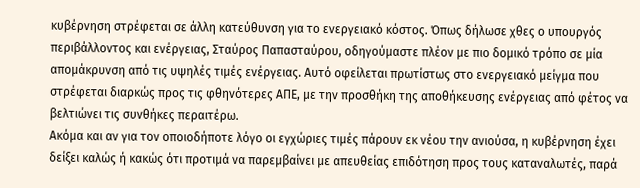κυβέρνηση στρέφεται σε άλλη κατεύθυνση για το ενεργειακό κόστος. Όπως δήλωσε χθες ο υπουργός περιβάλλοντος και ενέργειας, Σταύρος Παπασταύρου, οδηγούμαστε πλέον με πιο δομικό τρόπο σε μία απομάκρυνση από τις υψηλές τιμές ενέργειας. Αυτό οφείλεται πρωτίστως στο ενεργειακό μείγμα που στρέφεται διαρκώς προς τις φθηνότερες ΑΠΕ, με την προσθήκη της αποθήκευσης ενέργειας από φέτος να βελτιώνει τις συνθήκες περαιτέρω.
Ακόμα και αν για τον οποιοδήποτε λόγο οι εγχώριες τιμές πάρουν εκ νέου την ανιούσα, η κυβέρνηση έχει δείξει καλώς ή κακώς ότι προτιμά να παρεμβαίνει με απευθείας επιδότηση προς τους καταναλωτές, παρά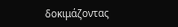δοκιμάζοντας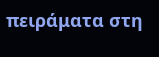πειράματα στη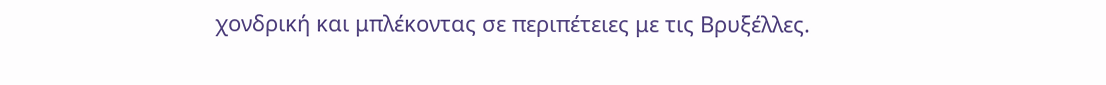χονδρική και μπλέκοντας σε περιπέτειες με τις Βρυξέλλες.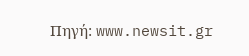Πηγή: www.newsit.gr